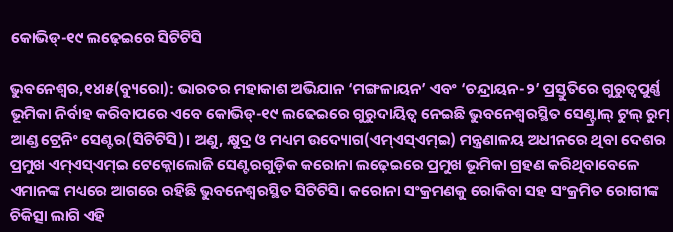କୋଭିଡ୍‌-୧୯ ଲଢ଼େଇରେ ସିଟିଟିସି

ଭୁବନେଶ୍ୱର,୧୪ା୫(ବ୍ୟୁରୋ): ଭାରତର ମହାକାଶ ଅଭିଯାନ ‘ମଙ୍ଗଳାୟନ’ ଏବଂ ‘ଚନ୍ଦ୍ରାୟନ-୨’ ପ୍ରସ୍ତୁତିରେ ଗୁରୁତ୍ୱପୁର୍ଣ୍ଣ ଭୂମିକା ନିର୍ବାହ କରିବାପରେ ଏବେ କୋଭିଡ୍‌-୧୯ ଲଢେଇରେ ଗୁରୁଦାୟିତ୍ୱ ନେଇଛି ଭୁବନେଶ୍ୱରସ୍ଥିତ ସେଣ୍ଟ୍ରାଲ୍‌ ଟୁଲ୍‌ ରୁମ୍‌ ଆଣ୍ଡ ଟ୍ରେନିଂ ସେଣ୍ଟର(ସିଟିଟିସି)। ଅଣୁ, କ୍ଷୁଦ୍ର ଓ ମଧ୍ୟମ ଉଦ୍ୟୋଗ(ଏମ୍‌ଏସ୍‌ଏମ୍‌ଇ) ମନ୍ତ୍ରଣାଳୟ ଅଧୀନରେ ଥିବା ଦେଶର ପ୍ରମୁଖ ଏମ୍‌ଏସ୍‌ଏମ୍‌ଇ ଟେକ୍ନୋଲୋଜି ସେଣ୍ଟରଗୁଡ଼ିକ କରୋନା ଲଢ଼େଇରେ ପ୍ରମୁଖ ଭୂମିକା ଗ୍ରହଣ କରିଥିବାବେଳେ ଏମାନଙ୍କ ମଧ୍ୟରେ ଆଗରେ ରହିଛି ଭୁବନେଶ୍ୱରସ୍ଥିତ ସିଟିଟିସି। କରୋନା ସଂକ୍ରମଣକୁ ରୋକିବା ସହ ସଂକ୍ରମିତ ରୋଗୀଙ୍କ ଚିକିତ୍ସା ଲାଗି ଏହି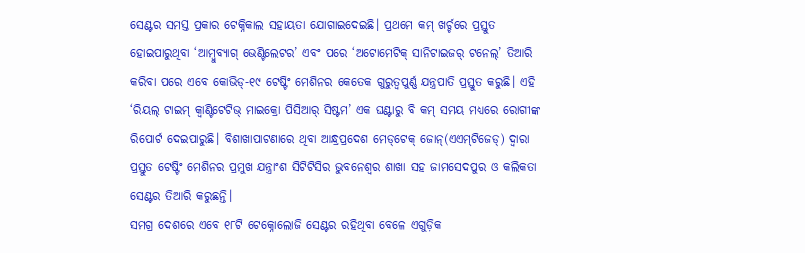ସେଣ୍ଟର ସମସ୍ତ ପ୍ରକାର ଟେକ୍ନିକାଲ ସହାୟତା ଯୋଗାଇଦେଇଛି। ପ୍ରଥମେ କମ୍‌ ଖର୍ଚ୍ଚରେ ପ୍ରସ୍ତୁତ ହୋଇପାରୁଥିବା ‘ଆମ୍ବୁବ୍ୟାଗ୍‌ ଭେଣ୍ଟିଲେଟର’ ଏବଂ ପରେ ‘ଅଟୋମେଟିକ୍‌ ସାନିଟାଇଜର୍‌ ଟନେଲ୍‌’ ତିଆରି କରିବା ପରେ ଏବେ କୋଭିଡ୍‌-୧୯ ଟେଷ୍ଟିଂ ମେଶିନର କେତେକ ଗୁରୁତ୍ୱପୁର୍ଣ୍ଣ ଯନ୍ତ୍ରପାତି ପ୍ରସ୍ତୁତ କରୁଛି। ଏହି ‘ରିୟଲ୍‌ ଟାଇମ୍‌ କ୍ୱାଣ୍ଟିଟେଟିଭ୍‌ ମାଇକ୍ରୋ ପିସିଆର୍‌ ସିଷ୍ଟମ’ ଏକ ଘଣ୍ଟାରୁ ବି କମ୍‌ ସମୟ ମଧ୍ୟରେ ରୋଗୀଙ୍କ ରିପୋର୍ଟ ଦେଇପାରୁଛି। ବିଶାଖାପାଟଣାରେ ଥିବା ଆନ୍ଧ୍ରପ୍ରଦେଶ ମେଡ୍‌ଟେକ୍‌ ଜୋନ୍‌(ଏଏମ୍‌ଟିଜେଡ୍‌) ଦ୍ୱାରା ପ୍ରସ୍ତୁତ ଟେଷ୍ଟିଂ ମେଶିନର ପ୍ରମୁଖ ଯନ୍ତ୍ରାଂଶ ସିଟିଟିସିର ଭୁବନେଶ୍ୱର ଶାଖା ସହ ଜାମସେଦପୁର ଓ କଲିକତା ସେଣ୍ଟର ତିଆରି କରୁଛନ୍ତି।
ସମଗ୍ର ଦେଶରେ ଏବେ ୧୮ଟି ଟେକ୍ନୋଲୋଜି ସେଣ୍ଟର ରହିଥିବା ବେଳେ ଏଗୁଡ଼ିକ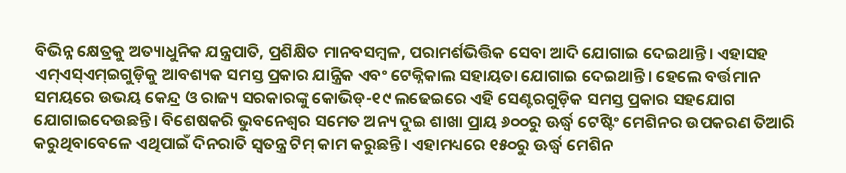ବିଭିନ୍ନ କ୍ଷେତ୍ରକୁ ଅତ୍ୟାଧୁନିକ ଯନ୍ତ୍ରପାତି, ପ୍ରଶିକ୍ଷିତ ମାନବସମ୍ବଳ, ପରାମର୍ଶଭିତ୍ତିକ ସେବା ଆଦି ଯୋଗାଇ ଦେଇଥାନ୍ତି। ଏହାସହ ଏମ୍‌ଏସ୍‌ଏମ୍‌ଇଗୁଡ଼ିକୁ ଆବଶ୍ୟକ ସମସ୍ତ ପ୍ରକାର ଯାନ୍ତ୍ରିକ ଏବଂ ଟେକ୍ନିକାଲ ସହାୟତା ଯୋଗାଇ ଦେଇଥାନ୍ତି। ହେଲେ ବର୍ତ୍ତମାନ ସମୟରେ ଉଭୟ କେନ୍ଦ୍ର ଓ ରାଜ୍ୟ ସରକାରଙ୍କୁ କୋଭିଡ୍‌-୧୯ ଲଢେଇରେ ଏହି ସେଣ୍ଟରଗୁଡ଼ିକ ସମସ୍ତ ପ୍ରକାର ସହଯୋଗ ଯୋଗାଇଦେଉଛନ୍ତି। ବିଶେଷକରି ଭୁବନେଶ୍ୱର ସମେତ ଅନ୍ୟ ଦୁଇ ଶାଖା ପ୍ରାୟ ୬୦୦ରୁ ଊର୍ଦ୍ଧ୍ୱ ଟେଷ୍ଟିଂ ମେଶିନର ଉପକରଣ ତିଆରି କରୁଥିବାବେଳେ ଏଥିପାଇଁ ଦିନରାତି ସ୍ବତନ୍ତ୍ର ଟିମ୍‌ କାମ କରୁଛନ୍ତି। ଏହାମଧ୍ୟରେ ୧୫୦ରୁ ଊର୍ଦ୍ଧ୍ୱ ମେଶିନ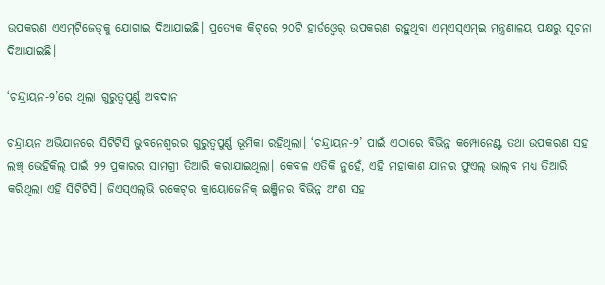ଉପକରଣ ଏଏମ୍‌ଟିଜେଡ୍‌କୁ ଯୋଗାଇ ଦିଆଯାଇଛି। ପ୍ରତ୍ୟେକ କିଟ୍‌ରେ ୨୦ଟି ହାର୍ଡଓ୍ବେର୍‌ ଉପକରଣ ରହୁଥିବା ଏମ୍‌ଏସ୍‌ଏମ୍‌ଇ ମନ୍ତ୍ରଣାଳୟ ପକ୍ଷରୁ ସୂଚନା ଦିଆଯାଇଛି।

‘ଚନ୍ଦ୍ରାୟନ-୨’ରେ ଥିଲା ଗୁରୁତ୍ୱପୂର୍ଣ୍ଣ ଅବଦାନ

ଚନ୍ଦ୍ରାୟନ ଅଭିଯାନରେ ସିଟିଟିସି ଭୁବନେଶ୍ୱରର ଗୁରୁତ୍ୱପୁର୍ଣ୍ଣ ଭୂମିକା ରହିଥିଲା। ‘ଚନ୍ଦ୍ରାୟନ-୨’ ପାଇଁ ଏଠାରେ ବିଭିନ୍ନ କମ୍ପୋନେଣ୍ଟ ତଥା ଉପକରଣ ସହ ଲଞ୍ଚ୍‌ ଭେହିକିଲ୍‌ ପାଇଁ ୨୨ ପ୍ରକାରର ସାମଗ୍ରୀ ତିଆରି କରାଯାଇଥିଲା। କେବଳ ଏତିକି ନୁହେଁ, ଏହି ମହାକାଶ ଯାନର ଫୁଏଲ୍‌ ଭାଲ୍‌ବ ମଧ୍ୟ ତିଆରି କରିଥିଲା ଏହି ସିଟିଟିସି। ଜିଏସ୍‌ଏଲ୍‌ଭି ରକେଟ୍‌ର କ୍ରାୟୋଜେନିକ୍‌ ଇଞ୍ଜିନର ବିଭିନ୍ନ ଅଂଶ ସହ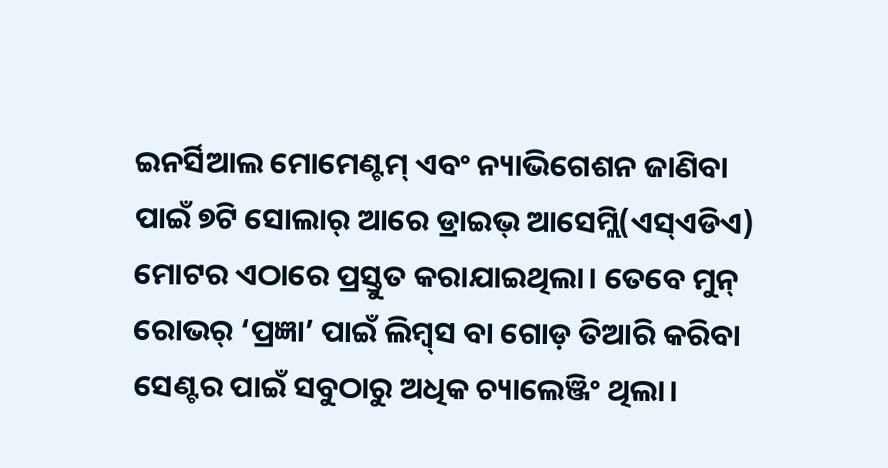ଇନର୍ସିଆଲ ମୋମେଣ୍ଟମ୍‌ ଏବଂ ନ୍ୟାଭିଗେଶନ ଜାଣିବା ପାଇଁ ୭ଟି ସୋଲାର୍‌ ଆରେ ଡ୍ରାଇଭ୍‌ ଆସେମ୍ଲି(ଏସ୍‌ଏଡିଏ) ମୋଟର ଏଠାରେ ପ୍ରସ୍ତୁତ କରାଯାଇଥିଲା। ତେବେ ମୁନ୍‌ ରୋଭର୍‌ ‘ପ୍ରଜ୍ଞା’ ପାଇଁ ଲିମ୍ବ୍‌ସ ବା ଗୋଡ଼ ତିଆରି କରିବା ସେଣ୍ଟର ପାଇଁ ସବୁଠାରୁ ଅଧିକ ଚ୍ୟାଲେଞ୍ଜିଂ ଥିଲା।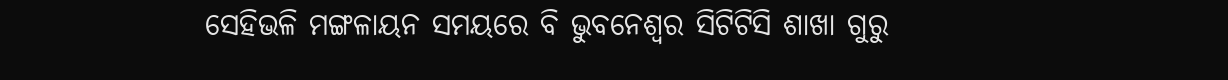ସେହିଭଳି ମଙ୍ଗଳାୟନ ସମୟରେ ବି ଭୁବନେଶ୍ୱର ସିଟିଟିସି ଶାଖା ଗୁରୁ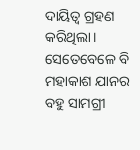ଦାୟିତ୍ୱ ଗ୍ରହଣ କରିଥିଲା। ସେତେବେଳେ ବି ମହାକାଶ ଯାନର ବହୁ ସାମଗ୍ରୀ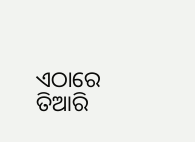ଏଠାରେ ତିଆରି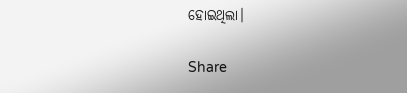ହୋଇଥିଲା।

Share